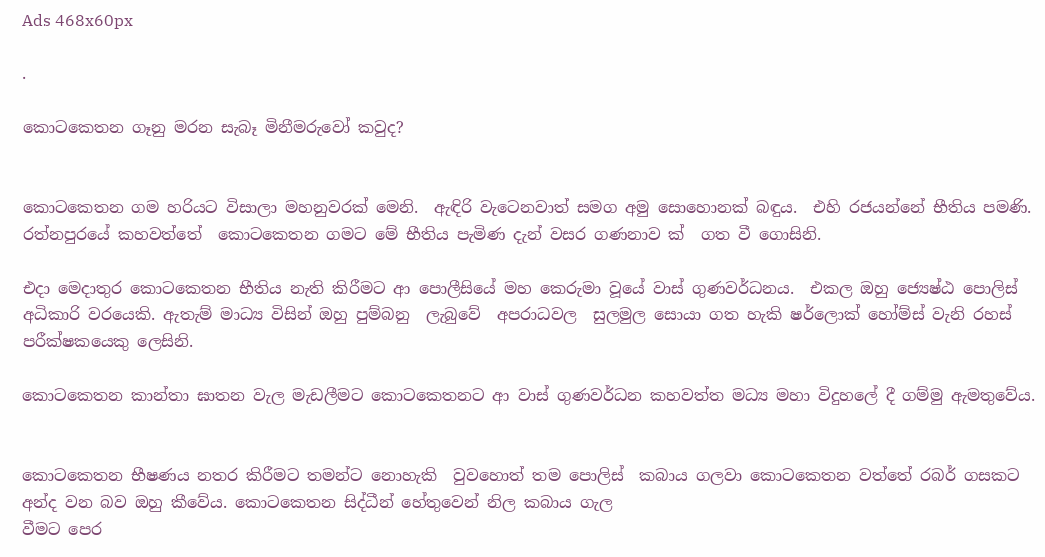Ads 468x60px

.

කොටකෙතන ගෑනු මරන සැබෑ මිනීමරුවෝ කවුද?


කොටකෙතන ගම හරියට විසාලා මහනුවරක් මෙනි.  ඇඳිරි වැටෙනවාත් සමග අමු සොහොනක් බඳුය.  එහි රජයන්නේ භීතිය පමණි. රත්නපුරයේ කහවත්තේ  කොටකෙතන ගමට මේ භීතිය පැමිණ දැන් වසර ගණනාව ක්  ගත වී ගොසිනි.

එදා මෙදාතුර කොටකෙතන භීතිය නැති කිරීමට ආ ‍පොලීසියේ මහ කෙරුමා වූයේ වාස් ගුණවර්ධනය.  එකල ඔහු ‍‍‍ජ්‍යෙෂ්ඨ ‍පොලිස් අධිකාරි වරයෙකි. ඇතැම් මාධ්‍ය විසින් ඔහු පුම්බනු  ලැබුවේ  අපරාධවල  සුලමුල සොයා ගත හැකි ෂර්ලොක් හෝම්ස් වැනි රහස් පරීක්ෂකයෙකු ලෙසිනි.

කොටකෙතන කාන්තා ඝාතන වැල මැඩලීමට කොටකෙතනට ආ වාස් ගුණවර්ධන කහවත්ත මධ්‍ය මහා විදුහ‍ලේ දී ගම්මු ඇමතුවේය.


කොටකෙතන භීෂණය නතර කිරීමට තමන්ට නොහැකි  වුවහොත් තම ‍පොලිස්  කබාය ගලවා කොටකෙතන වත්තේ රබර් ගසකට අන්ද වන බව ඔහු කීවේය. කොටකෙතන සිද්ධීන් හේතුවෙන් නිල කබාය ගැල
වීමට පෙර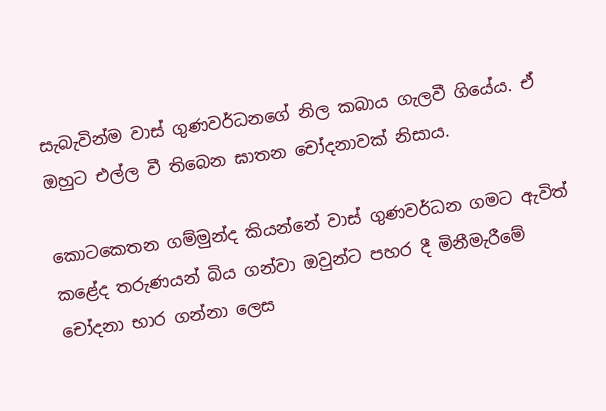සැබැවින්ම වාස් ගුණවර්ධනගේ නිල කබාය ගැලවී ගියේය. ඒ ඔහුට එල්ල වී තිබෙන ඝාතන චෝදනාවක් නිසාය.

කොටකෙතන ගම්මුන්ද කියන්නේ වාස් ගුණවර්ධන ගමට ඇවිත් කළේද තරුණයන් බිය ගන්වා ඔවුන්ට පහර දී මිනීමැරීමේ චෝදනා භාර ගන්නා ලෙස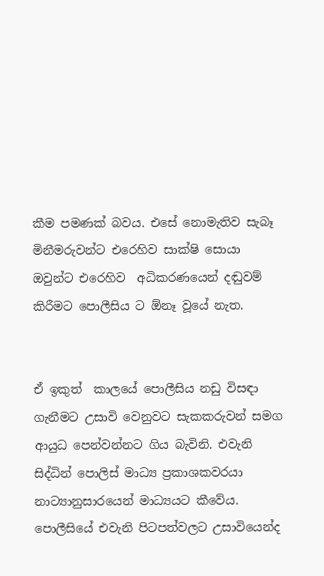කීම පමණක් බවය. එසේ නොමැතිව සැබෑ මිනීමරුවන්ට එරෙහිව සාක්ෂි සොයා ඔවුන්ට එරෙහිව  අධිකරණයෙන් දඬුවම් කිරීමට පොලීසිය ට ඕනෑ වූයේ නැත.


ඒ ඉකුත්  කාලයේ ‍පොලීසිය නඩු විසඳා ගැනීමට උසාවි වෙනුවට සැකකරුවන් සමග ආයුධ පෙන්වන්නට ගිය බැවිනි. එවැනි සිද්ධින් පොලිස් මාධ්‍ය ප්‍රකාශකවරයා නාට්‍යානුසාරයෙන් මාධ්‍යයට කීවේය. පොලීසියේ එවැනි පිටපත්වලට උසාවියෙන්ද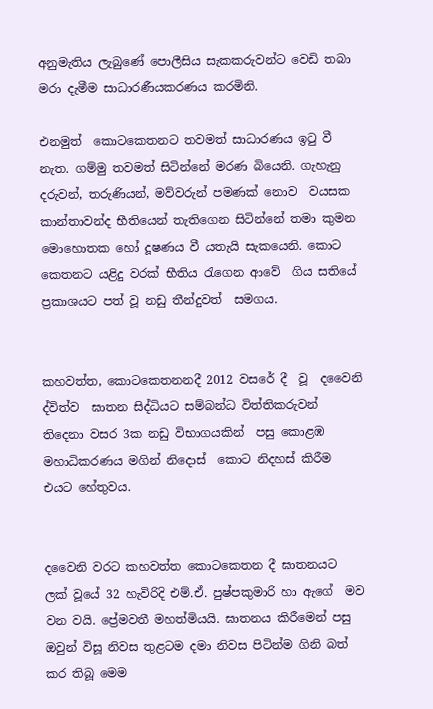අනුමැතිය ලැබුණේ පොලීසිය සැකකරුවන්ට වෙඩි තබා  මරා දැමීම සාධාරණීයකරණය කරමිනි.

එනමුත්  කොටකෙතනට තවමත් සාධාරණය ඉටු වී නැත. ගම්මු තවමත් සිටින්නේ මරණ බියෙනි. ගැහැනු දරුවන්, තරුණියන්, මව්වරුන් පමණක් නොව  වයසක කාන්තාවන්ද භීතියෙන් තැතිගෙන සිටින්නේ තමා කුමන මොහොතක හෝ දූෂණය වී යතැයි සැකයෙනි. කොට කෙතනට යළිදු වරක් භීතිය රැගෙන ආවේ  ගිය සතියේ ප්‍රකාශයට පත් වූ නඩු තීන්දුවත්  සමගය.


කහවත්ත, කොටකෙතනනදී 2012 වසරේ දී  වූ  දවෛනි ද්විත්ව  ඝාතන සිද්ධියට සම්බන්ධ විත්තිකරුවන්  තිදෙනා වසර 3ක නඩු විභාගයකින්  පසු කොළඹ මහාධිකරණය මගින් නිදොස්  කොට නිදහස් කිරීම එයට හේතුවය.


දවෛනි වරට කහවත්ත කොටකෙතන දී ඝාතනයට ලක් වූයේ 32 හැවිරිදි එම්.ඒ. පුෂ්පකුමාරි හා ඇගේ  මව වන වයි. ප්‍රේමවතී මහත්මියයි. ඝාතනය කිරීමෙන් පසු  ඔවුන් විසූ නිවස තුළටම දමා නිවස පිටින්ම ගිනි බත්  කර තිබූ මෙම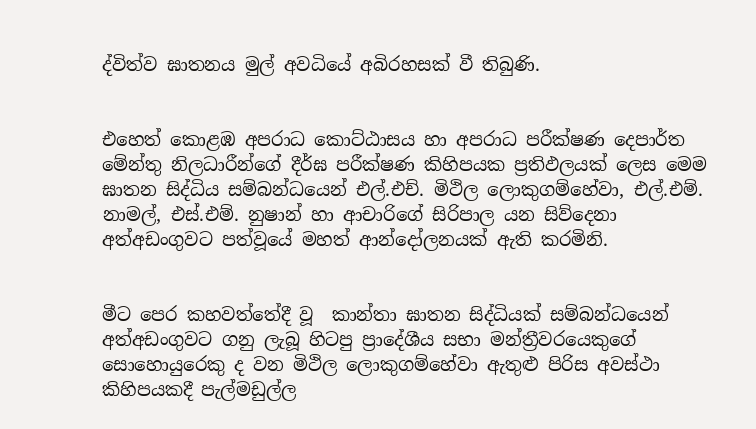ද්විත්ව ඝාතනය මුල් අවධියේ අබිරහසක් වී තිබුණි.


එහෙත් කොළඹ අපරාධ කොට්ඨාසය හා අපරාධ පරීක්ෂණ දෙපාර්ත මේන්තු නිලධාරීන්ගේ දීර්ඝ පරීක්ෂණ කිහිපයක ප්‍රතිඵලයක් ලෙස මෙම ඝාතන සිද්ධිය සම්බන්ධයෙන් එල්.එච්. මිථිල ලොකුගම්හේවා, එල්.එම්. නාමල්, එස්.එම්. නුෂාන් හා ආචාරිගේ සිරිපාල යන සිව්දෙනා අත්අඩංගුවට පත්වූයේ මහත් ආන්දෝලනයක් ඇති කරමිනි.


මීට පෙර කහවත්තේදී වූ  කාන්තා ඝාතන සිද්ධියක් සම්බන්ධයෙන් අත්අඩංගුවට ගනු ලැබූ හිටපු ප්‍රාදේශීය සභා මන්ත්‍රීවරයෙකුගේ  සොහොයුරෙකු ද වන මිථිල ලොකුගම්හේවා ඇතුළු පිරිස අවස්ථා කිහිපයකදී පැල්මඩුල්ල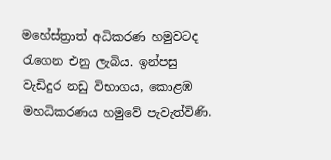මහේස්ත්‍රාත් අධිකරණ හමුවටද රැගෙන එනු ලැබිය. ඉන්පසු වැඩිදුර නඩු විභාගය, කොළඹ මහධිකරණය හමුවේ පැවැත්විණි.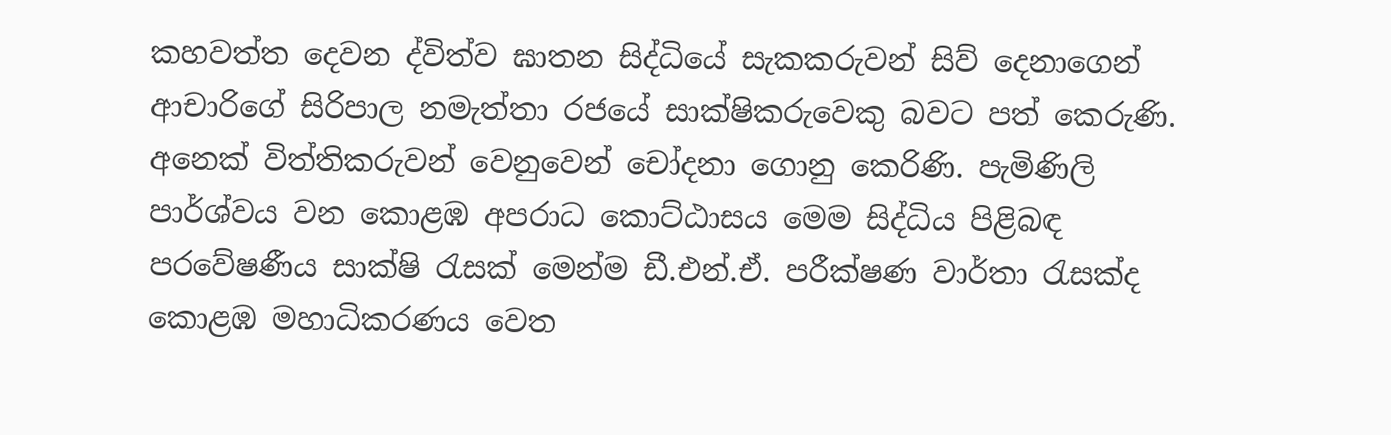කහවත්ත දෙවන ද්විත්ව ඝාතන සිද්ධියේ සැකකරුවන් සිව් දෙනාගෙන් ආචාරිගේ සිරිපාල නමැත්තා රජයේ සාක්ෂිකරුවෙකු බවට පත් කෙරුණි. අනෙක් විත්තිකරුවන් වෙනුවෙන් චෝදනා ගොනු කෙරිණි. පැමිණිලි පාර්ශ්වය වන කොළඹ අපරාධ කොට්ඨාසය මෙම සිද්ධිය පිළිබඳ පරවේෂණීය සාක්ෂි රැසක් මෙන්ම ඩී.එන්.ඒ. පරීක්ෂණ වාර්තා රැසක්ද කොළඹ මහාධිකරණය වෙත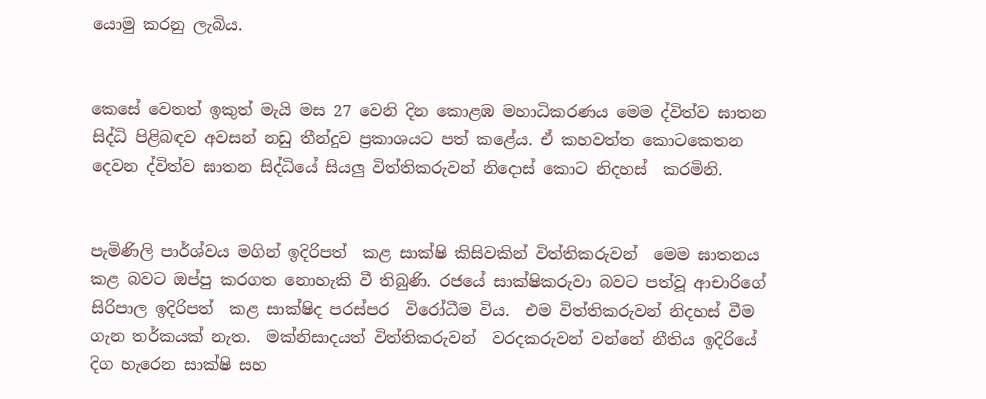යොමු කරනු ලැබිය.


කෙසේ වෙතත් ඉකුත් මැයි මස 27 වෙනි දින කොළඹ මහාධිකරණය මෙම ද්විත්ව ඝාතන සිද්ධි පිළිබඳව අවසන් නඩු තීන්දුව ප්‍රකාශයට පත් කළේය. ඒ කහවත්ත කොටකෙතන දෙවන ද්විත්ව ඝාතන සිද්ධියේ සියලු විත්තිකරුවන් නිදොස් කොට නිදහස්  කරමිනි.


පැමිණිලි පාර්ශ්වය මගින් ඉදිරිපත්  කළ සාක්ෂි කිසිවකින් විත්තිකරුවන්  මෙම ඝාතනය කළ බවට ඔප්පු කරගත නොහැකි වී තිබුණි. රජයේ සාක්ෂිකරුවා බවට පත්වූ ආචාරිගේ සිරිපාල ඉදිරිපත්  කළ සාක්ෂිද පරස්පර  විරෝධීම විය.  එම විත්තිකරුවන් නිදහස් වීම ගැන තර්කයක් නැත.  මක්නිසාදයත් විත්තිකරුවන්  වරදකරුවන් වන්නේ නීතිය ඉදිරියේ දිග හැරෙන සාක්ෂි සහ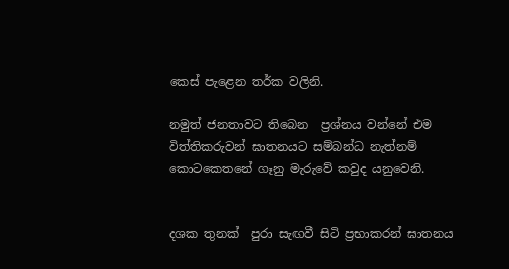කෙස් පැළෙන තර්ක වලිනි.

නමුත් ජනතාවට තිබෙන  ප්‍රශ්නය වන්නේ එම විත්තිකරුවන් ඝාතනයට සම්බන්ධ නැත්නම්  කොටකෙතනේ ගෑනු මැරුවේ කවුද යනුවෙනි.


දශක තුනක්  පුරා සැඟවී සිටි ප්‍රභාකරන් ඝාතනය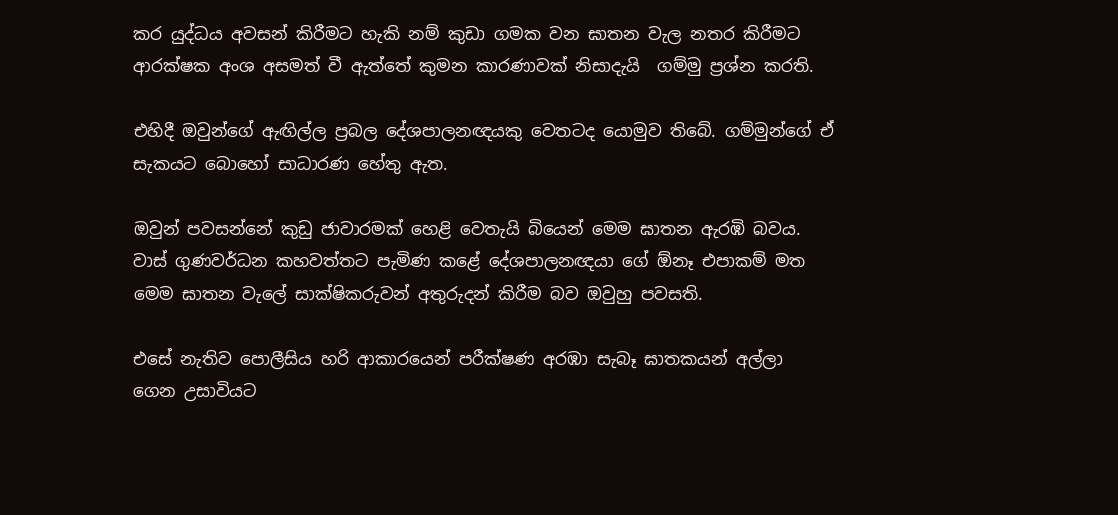කර යුද්ධය අවසන් කිරීමට හැකි නම් කුඩා ගමක වන ඝාතන වැල නතර කිරීමට ආරක්ෂක අංශ අසමත් වී ඇත්තේ කුමන කාරණාවක් නිසාදැයි  ගම්මු ප්‍රශ්න කරති.

එහිදී ඔවුන්ගේ ඇඟිල්ල ප්‍රබල දේශපාලනඥයකු වෙතටද යොමුව තිබේ. ගම්මුන්ගේ ඒ සැකයට බොහෝ සාධාරණ හේතු ඇත.

ඔවුන් පවසන්නේ කුඩු ජාවාරමක් හෙළි වෙතැයි බියෙන් මෙම ඝාතන ඇරඹි බවය. වාස් ගුණවර්ධන කහවත්තට පැමිණ කළේ දේශපාලනඥයා ගේ ඕනෑ එපාකම් මත මෙම ඝාතන වැ‍ලේ සාක්ෂිකරුවන් අතුරුදන් කිරීම බව ඔවුහු පවසති.

එසේ නැතිව ‍පොලීසිය හරි ආකාරයෙන් පරීක්ෂණ අරඹා සැබෑ ඝාතකයන් අල්ලා  ගෙන උසාවියට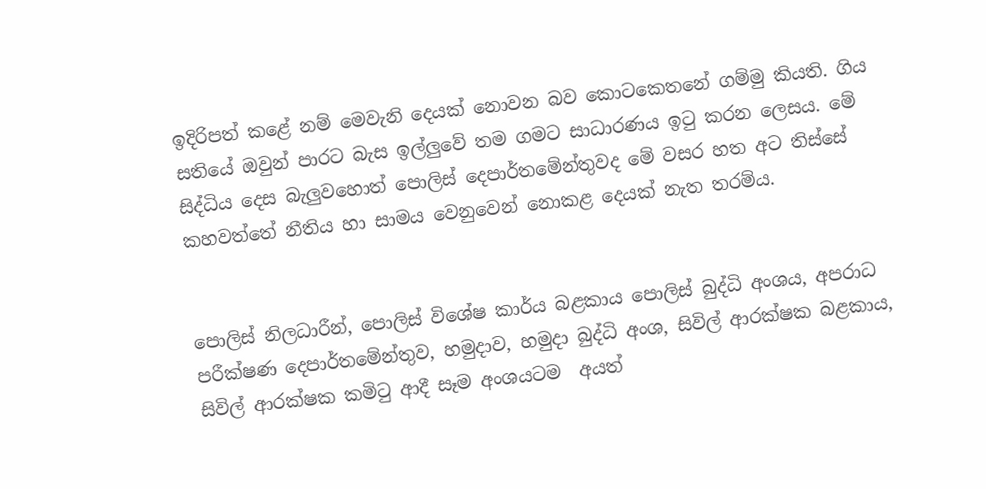ඉදිරිපත් කළේ නම් මෙවැනි දෙයක් නොවන බව කොටකෙතනේ ගම්මු කියති. ගිය සතියේ ඔවුන් පාරට බැස ඉල්ලුවේ තම ගමට සාධාරණය ඉටු කරන ලෙසය. මේ සිද්ධිය දෙස බැලුවහොත් පොලිස් දෙපාර්තමේන්තුවද මේ වසර හත අට තිස්සේ කහවත්තේ නීතිය හා සාමය වෙනුවෙන් නොකළ දෙයක් නැත තරම්ය.


පොලිස් නිලධාරීන්, පොලිස් විශේෂ කාර්ය බළකාය ‍පොලිස් බුද්ධි අංශය, අපරාධ පරීක්ෂණ දෙපාර්තමේන්තුව, හමුදාව, හමුදා බුද්ධි අංශ, සිවිල් ආරක්ෂක බළකාය, සිවිල් ආරක්ෂක කමිටු ආදී සෑම අංශයටම  අයත්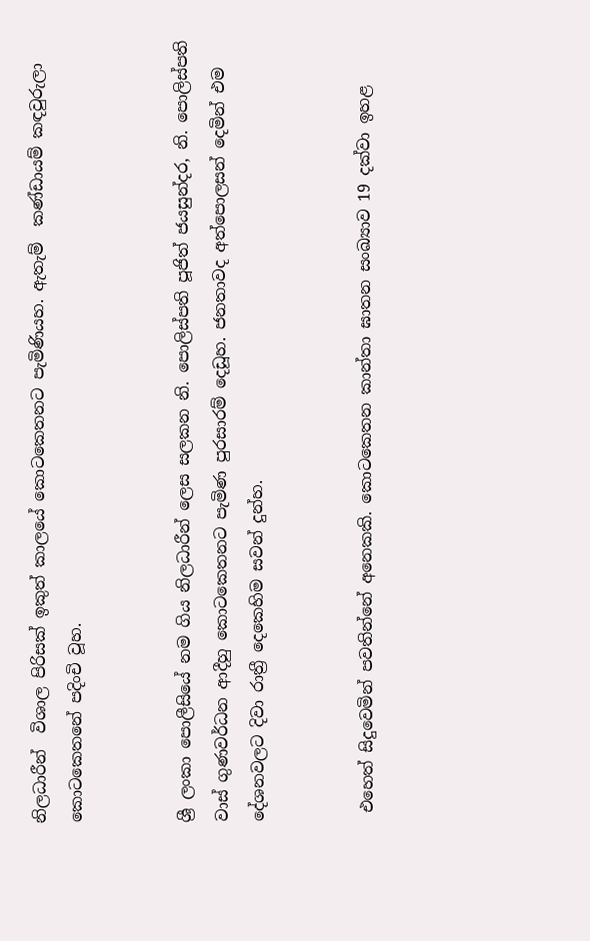නිලධාරීන්  විශාල පිරිසක් ඉකුත් කාලයේ කොටකෙතනට පැමිණියහ. ඇතැම්  කණ්ඩායම් කඳවුරුලා කොටකෙතනේ පදිංචි වූහ.


ශ්‍රී ලංකා ‍පොලීසියේ නම ගිය නිලධාරීන් ලෙස සලකන නි. පොලිස්පති පූජිත් ජයසුන්දර, නි. පොලිස්පති වාස් ගුණවර්ධන ආදීහු කොටකෙතනට පැමිණ පුරසාරම් දෙඩූහ. ජනතාවද අත්‍පොලසන් දෙමින් එම දේශනවලට දිවා රාත්‍රී දෙකෙහිම සවන් දුන්හ.


 එහෙත් සිදුවෙමින් පවතින්නේ අනෙකකි. කොටකෙතන කාන්තා ඝාතන සංඛ්‍යාව 19 දක්වා ඉහළ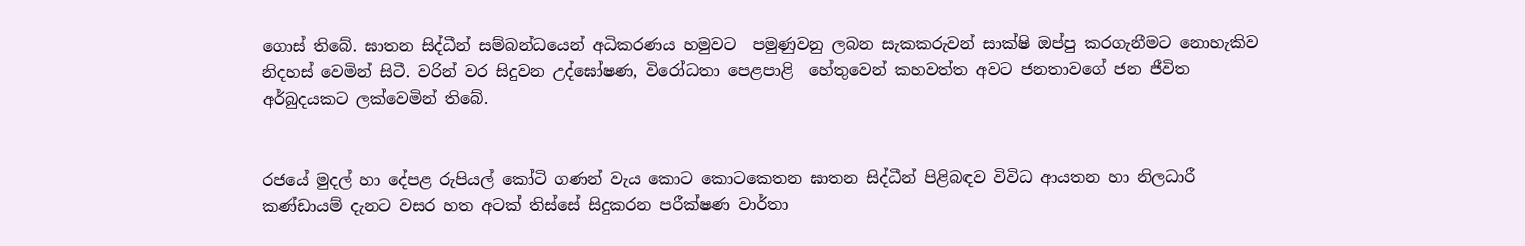ගොස් තිබේ. ඝාතන සිද්ධීන් සම්බන්ධයෙන් අධිකරණය හමුවට  පමුණුවනු ලබන සැකකරුවන් සාක්ෂි ඔප්පු කරගැනීමට නොහැකිව නිදහස් වෙමින් සිටී. වරින් වර සිදුවන උද්ඝෝෂණ, විරෝධතා පෙළපාළි  හේතුවෙන් කහවත්ත අවට ජනතාවගේ ජන ජීවිත අර්බුදයකට ලක්වෙමින් තිබේ.


රජයේ මුදල් හා දේපළ රුපියල් කෝටි ගණන් වැය කොට කොටකෙතන ඝාතන සිද්ධීන් පිළිබඳව විවිධ ආයතන හා නිලධාරී කණ්ඩායම් දැනට වසර හත අටක් තිස්සේ සිදුකරන පරීක්ෂණ වාර්තා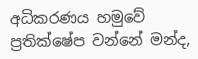අධිකරණය හමුවේ ප්‍රතික්ෂේප වන්නේ මන්ද,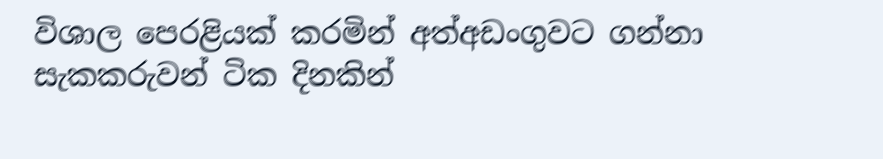විශාල පෙරළියක් කරමින් අත්අඩංගුවට ගන්නා සැකකරුවන් ටික දිනකින්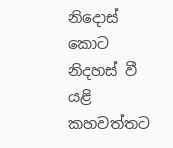නිදොස් කොට නිදහස් වී යළි කහවත්තට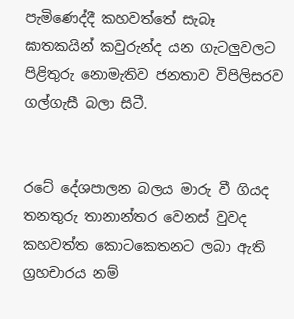පැමිණෙද්දී කහවත්තේ සැබෑ ඝාතකයින් කවුරුන්ද යන ගැටලුවලට පිළිතුරු නොමැතිව ජනතාව විපිලිසරව ගල්ගැසී බලා සිටී.


රටේ දේශපාලන බලය මාරු වී ගියද තනතුරු තානාන්තර වෙනස් වුවද කහවත්ත කොටකෙතනට ලබා ඇති ග්‍රහචාරය නම්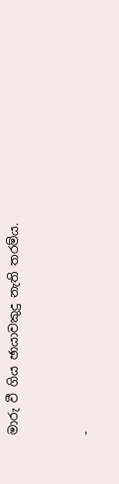මාරු වී ගිය ඡායාවකුදු නැති තරම්ය.


-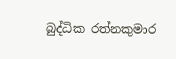බුද්ධික රත්නකුමාර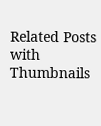Related Posts with Thumbnails